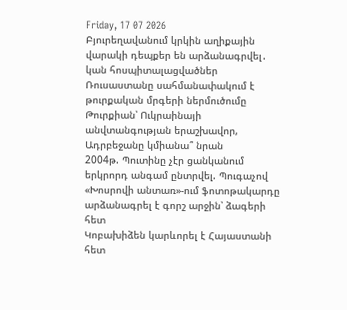Friday, 17 07 2026
Բյուրեղավանում կրկին աղիքային վարակի դեպքեր են արձանագրվել․ կան հոսպիտալացվածներ
Ռուսաստանը սահմանափակում է թուրքական մրգերի ներմուծումը
Թուրքիան՝ Ուկրաինայի անվտանգության երաշխավոր, Ադրբեջանը կմիանա՞ նրան
2004թ. Պուտինը չէր ցանկանում երկրորդ անգամ ընտրվել. Պուգաչով
«Խոսրովի անտառ»-ում ֆոտոթակարդը արձանագրել է գորշ արջին՝ ձագերի հետ
Կոբախիձեն կարևորել է Հայաստանի հետ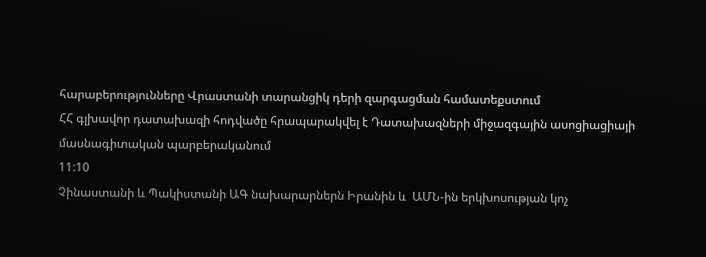հարաբերությունները Վրաստանի տարանցիկ դերի զարգացման համատեքստում
ՀՀ գլխավոր դատախազի հոդվածը հրապարակվել է Դատախազների միջազգային ասոցիացիայի մասնագիտական պարբերականում
11:10
Չինաստանի և Պակիստանի ԱԳ նախարարներն Իրանին և  ԱՄՆ-ին երկխոսության կոչ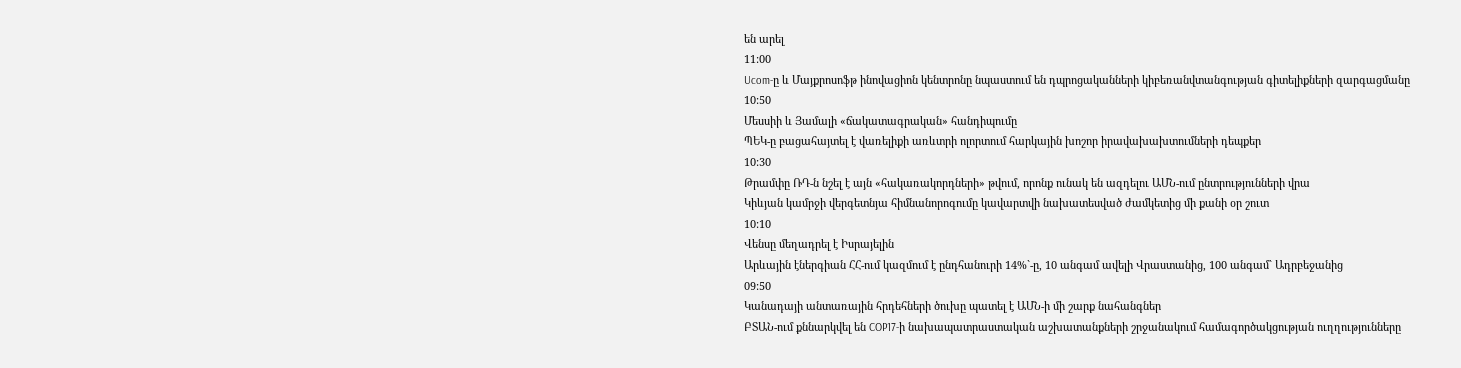են արել
11:00
Ucom-ը և Մայքրոսոֆթ ինովացիոն կենտրոնը նպաստում են դպրոցականների կիբեռանվտանգության գիտելիքների զարգացմանը
10:50
Մեսսիի և Յամալի «ճակատագրական» հանդիպումը
ՊԵԿ-ը բացահայտել է վառելիքի առևտրի ոլորտում հարկային խոշոր իրավախախտումների դեպքեր
10:30
Թրամփը ՌԴ-ն նշել է այն «հակառակորդների» թվում, որոնք ունակ են ազդելու ԱՄՆ-ում ընտրությունների վրա
Կիևյան կամրջի վերգետնյա հիմնանորոգումը կավարտվի նախատեսված ժամկետից մի քանի օր շուտ
10:10
Վենսը մեղադրել է Իսրայելին
Արևային էներգիան ՀՀ-ում կազմում է ընդհանուրի 14%`-ը, 10 անգամ ավելի Վրաստանից, 100 անգամ` Ադրբեջանից
09:50
Կանադայի անտառային հրդեհների ծուխը պատել է ԱՄՆ-ի մի շարք նահանգներ
ԲՏԱՆ-ում քննարկվել են COP17-ի նախապատրաստական աշխատանքների շրջանակում համագործակցության ուղղությունները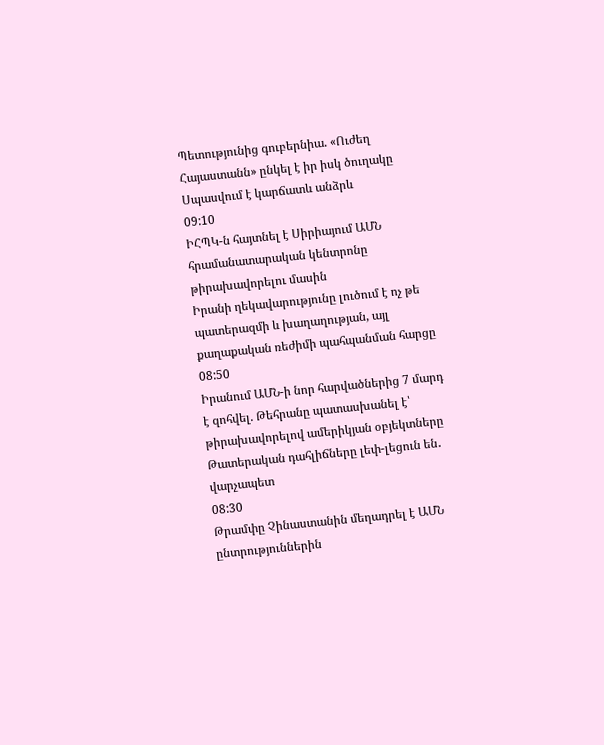Պետությունից գուբերնիա. «Ուժեղ Հայաստանն» ընկել է իր իսկ ծուղակը
Սպասվում է կարճատև անձրև
09:10
ԻՀՊԿ-ն հայտնել է Սիրիայում ԱՄՆ հրամանատարական կենտրոնը թիրախավորելու մասին
Իրանի ղեկավարությունը լուծում է ոչ թե պատերազմի և խաղաղության, այլ քաղաքական ռեժիմի պահպանման հարցը
08:50
Իրանում ԱՄՆ-ի նոր հարվածներից 7 մարդ է զոհվել. Թեհրանը պատասխանել է՝ թիրախավորելով ամերիկյան օբյեկտները
Թատերական դահլիճները լեփ-լեցուն են․ վարչապետ
08:30
Թրամփը Չինաստանին մեղադրել է ԱՄՆ ընտրություններին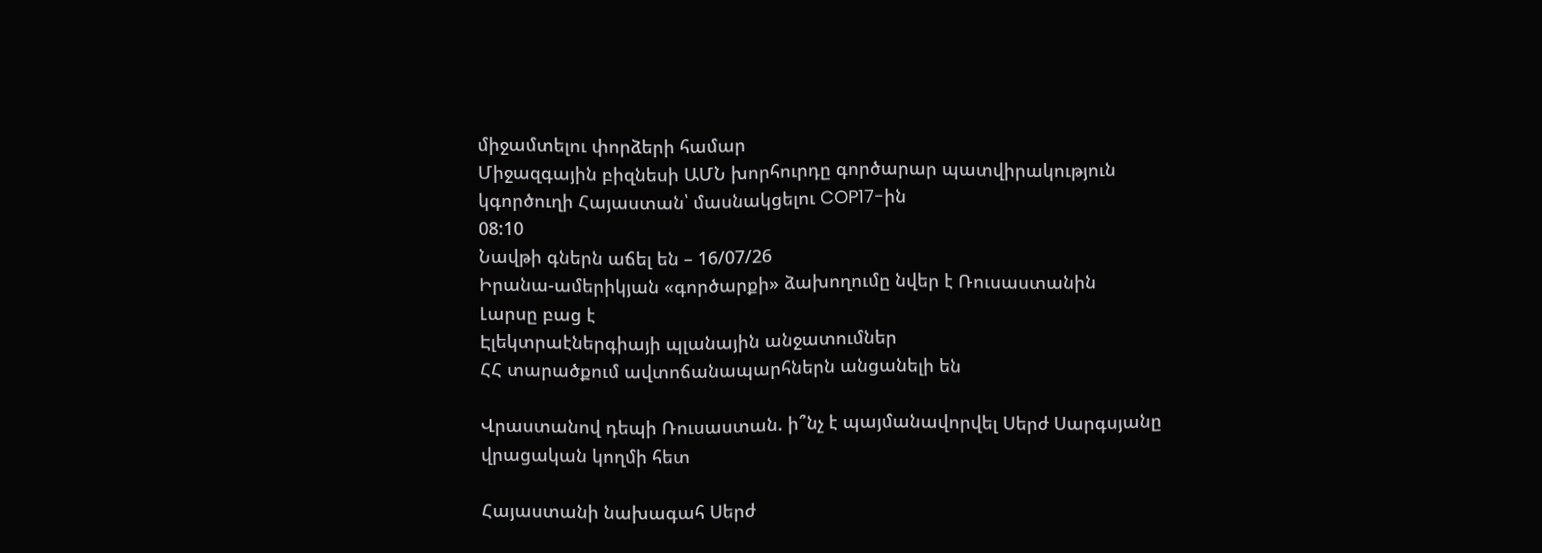միջամտելու փորձերի համար
Միջազգային բիզնեսի ԱՄՆ խորհուրդը գործարար պատվիրակություն կգործուղի Հայաստան՝ մասնակցելու COP17-ին
08:10
Նավթի գներն աճել են – 16/07/26
Իրանա-ամերիկյան «գործարքի» ձախողումը նվեր է Ռուսաստանին
Լարսը բաց է
Էլեկտրաէներգիայի պլանային անջատումներ
ՀՀ տարածքում ավտոճանապարհներն անցանելի են

Վրաստանով դեպի Ռուսաստան. ի՞նչ է պայմանավորվել Սերժ Սարգսյանը վրացական կողմի հետ

Հայաստանի նախագահ Սերժ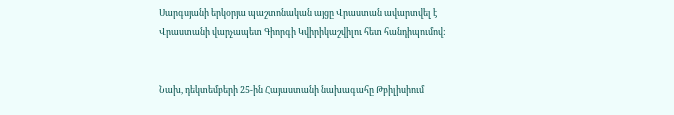Սարգսյանի երկօրյա պաշտոնական այցը Վրաստան ավարտվել է Վրաստանի վարչապետ Գիորգի Կվիրիկաշվիլու հետ հանդիպումով:


Նախ, դեկտեմբերի 25-ին Հայաստանի նախագահը Թբիլիսիում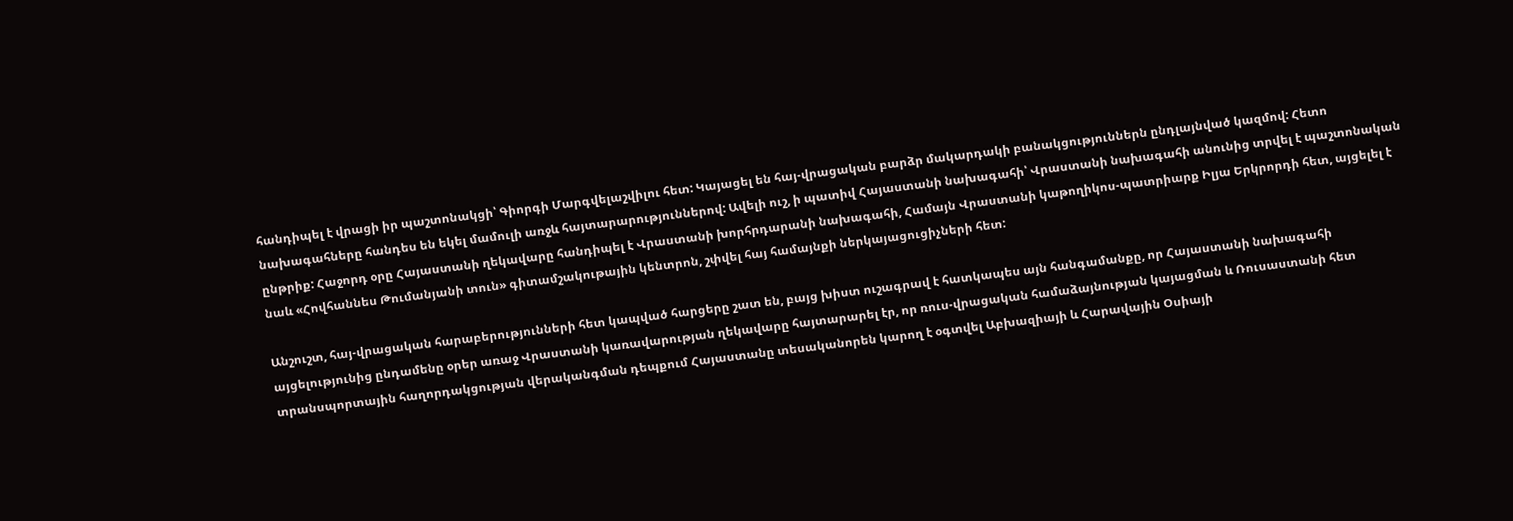հանդիպել է վրացի իր պաշտոնակցի՝ Գիորգի Մարգվելաշվիլու հետ: Կայացել են հայ-վրացական բարձր մակարդակի բանակցություններն ընդլայնված կազմով: Հետո նախագահները հանդես են եկել մամուլի առջև հայտարարություններով: Ավելի ուշ, ի պատիվ Հայաստանի նախագահի՝ Վրաստանի նախագահի անունից տրվել է պաշտոնական ընթրիք: Հաջորդ օրը Հայաստանի ղեկավարը հանդիպել է Վրաստանի խորհրդարանի նախագահի, Համայն Վրաստանի կաթողիկոս-պատրիարք Իլյա Երկրորդի հետ, այցելել է նաև «Հովհաննես Թումանյանի տուն» գիտամշակութային կենտրոն, շփվել հայ համայնքի ներկայացուցիչների հետ:

Անշուշտ, հայ-վրացական հարաբերությունների հետ կապված հարցերը շատ են, բայց խիստ ուշագրավ է հատկապես այն հանգամանքը, որ Հայաստանի նախագահի այցելությունից ընդամենը օրեր առաջ Վրաստանի կառավարության ղեկավարը հայտարարել էր, որ ռուս-վրացական համաձայնության կայացման և Ռուսաստանի հետ տրանսպորտային հաղորդակցության վերականգման դեպքում Հայաստանը տեսականորեն կարող է օգտվել Աբխազիայի և Հարավային Օսիայի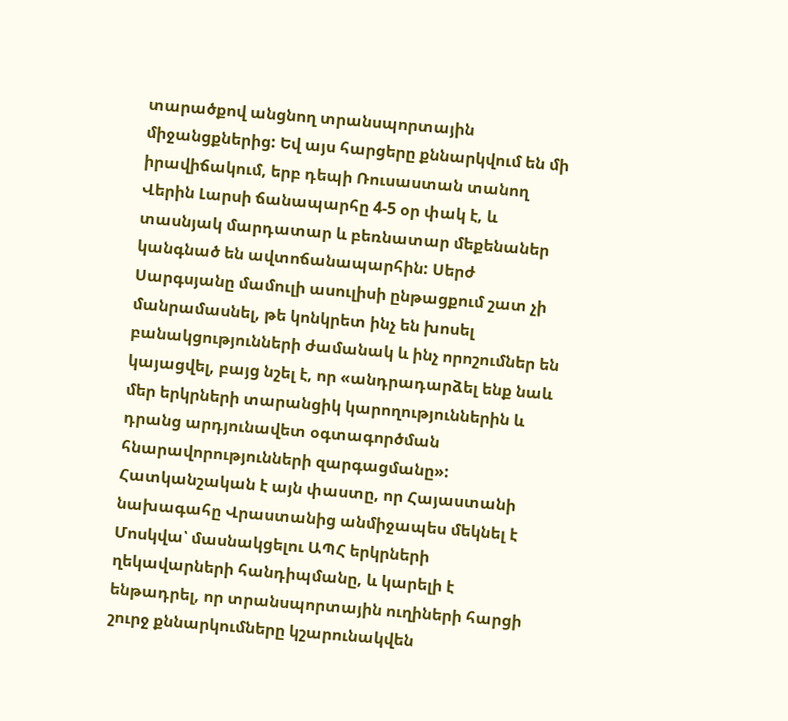տարածքով անցնող տրանսպորտային միջանցքներից: Եվ այս հարցերը քննարկվում են մի իրավիճակում, երբ դեպի Ռուսաստան տանող Վերին Լարսի ճանապարհը 4-5 օր փակ է, և տասնյակ մարդատար և բեռնատար մեքենաներ կանգնած են ավտոճանապարհին: Սերժ Սարգսյանը մամուլի ասուլիսի ընթացքում շատ չի մանրամասնել, թե կոնկրետ ինչ են խոսել բանակցությունների ժամանակ և ինչ որոշումներ են կայացվել, բայց նշել է, որ «անդրադարձել ենք նաև մեր երկրների տարանցիկ կարողություններին և դրանց արդյունավետ օգտագործման հնարավորությունների զարգացմանը»: Հատկանշական է այն փաստը, որ Հայաստանի նախագահը Վրաստանից անմիջապես մեկնել է Մոսկվա՝ մասնակցելու ԱՊՀ երկրների ղեկավարների հանդիպմանը, և կարելի է ենթադրել, որ տրանսպորտային ուղիների հարցի շուրջ քննարկումները կշարունակվեն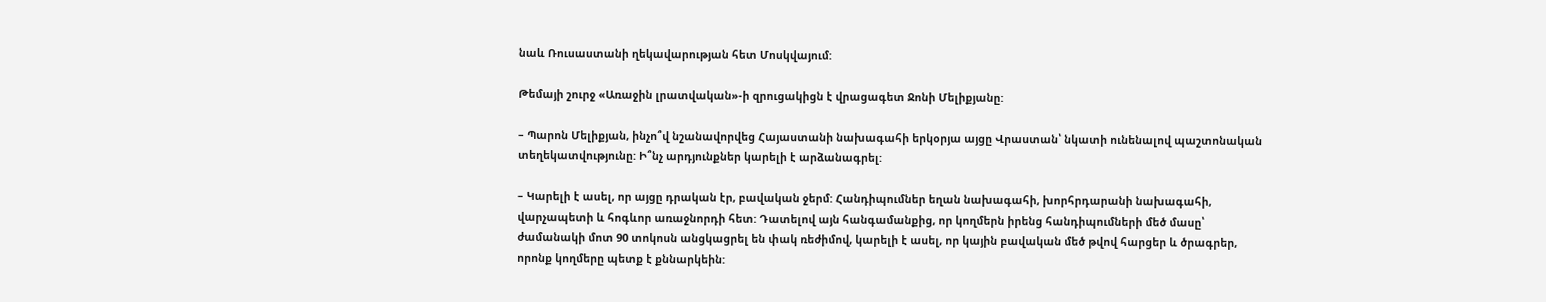նաև Ռուսաստանի ղեկավարության հետ Մոսկվայում:

Թեմայի շուրջ «Առաջին լրատվական»-ի զրուցակիցն է վրացագետ Ջոնի Մելիքյանը:

– Պարոն Մելիքյան, ինչո՞վ նշանավորվեց Հայաստանի նախագահի երկօրյա այցը Վրաստան՝ նկատի ունենալով պաշտոնական տեղեկատվությունը: Ի՞նչ արդյունքներ կարելի է արձանագրել:

– Կարելի է ասել, որ այցը դրական էր, բավական ջերմ: Հանդիպումներ եղան նախագահի, խորհրդարանի նախագահի, վարչապետի և հոգևոր առաջնորդի հետ: Դատելով այն հանգամանքից, որ կողմերն իրենց հանդիպումների մեծ մասը՝ ժամանակի մոտ 90 տոկոսն անցկացրել են փակ ռեժիմով, կարելի է ասել, որ կային բավական մեծ թվով հարցեր և ծրագրեր, որոնք կողմերը պետք է քննարկեին: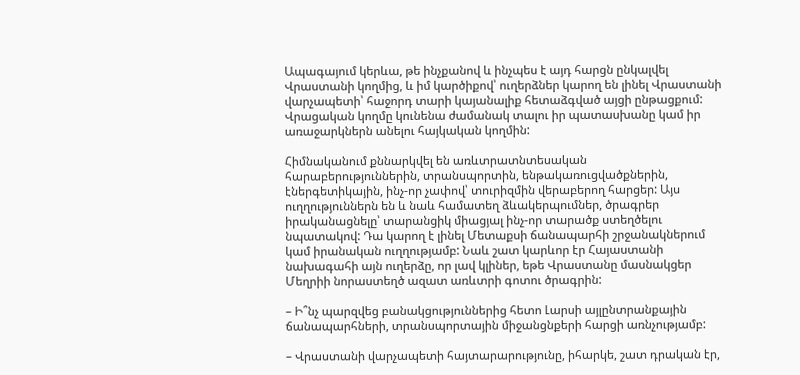Ապագայում կերևա, թե ինչքանով և ինչպես է այդ հարցն ընկալվել Վրաստանի կողմից, և իմ կարծիքով՝ ուղերձներ կարող են լինել Վրաստանի վարչապետի՝ հաջորդ տարի կայանալիք հետաձգված այցի ընթացքում: Վրացական կողմը կունենա ժամանակ տալու իր պատասխանը կամ իր առաջարկներն անելու հայկական կողմին:

Հիմնականում քննարկվել են առևտրատնտեսական հարաբերություններին, տրանսպորտին, ենթակառուցվածքներին, էներգետիկային, ինչ-որ չափով՝ տուրիզմին վերաբերող հարցեր: Այս ուղղություններն են և նաև համատեղ ձևակերպումներ, ծրագրեր իրականացնելը՝ տարանցիկ միացյալ ինչ-որ տարածք ստեղծելու նպատակով: Դա կարող է լինել Մետաքսի ճանապարհի շրջանակներում կամ իրանական ուղղությամբ: Նաև շատ կարևոր էր Հայաստանի նախագահի այն ուղերձը, որ լավ կլիներ, եթե Վրաստանը մասնակցեր Մեղրիի նորաստեղծ ազատ առևտրի գոտու ծրագրին:

– Ի՞նչ պարզվեց բանակցություններից հետո Լարսի այլընտրանքային ճանապարհների, տրանսպորտային միջանցնքերի հարցի առնչությամբ:

– Վրաստանի վարչապետի հայտարարությունը, իհարկե, շատ դրական էր,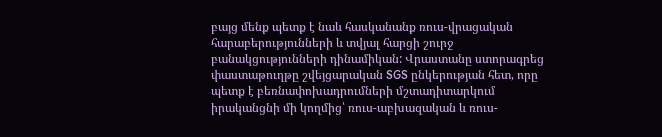բայց մենք պետք է նաև հասկանանք ռուս-վրացական հարաբերությունների և տվյալ հարցի շուրջ բանակցությունների դինամիկան: Վրաստանը ստորագրեց փաստաթուղթը շվեյցարական SGS ընկերության հետ, որը պետք է բեռնափոխադրումների մշտադիտարկում իրականցնի մի կողմից՝ ռուս-աբխազական և ռուս-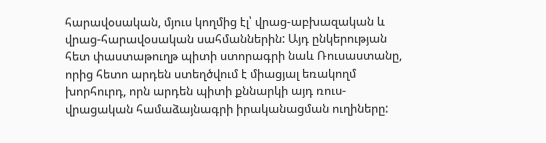հարավօսական, մյուս կողմից էլ՝ վրաց-աբխազական և վրաց-հարավօսական սահմաններին: Այդ ընկերության հետ փաստաթուղթ պիտի ստորագրի նաև Ռուսաստանը, որից հետո արդեն ստեղծվում է միացյալ եռակողմ խորհուրդ, որն արդեն պիտի քննարկի այդ ռուս-վրացական համաձայնագրի իրականացման ուղիները: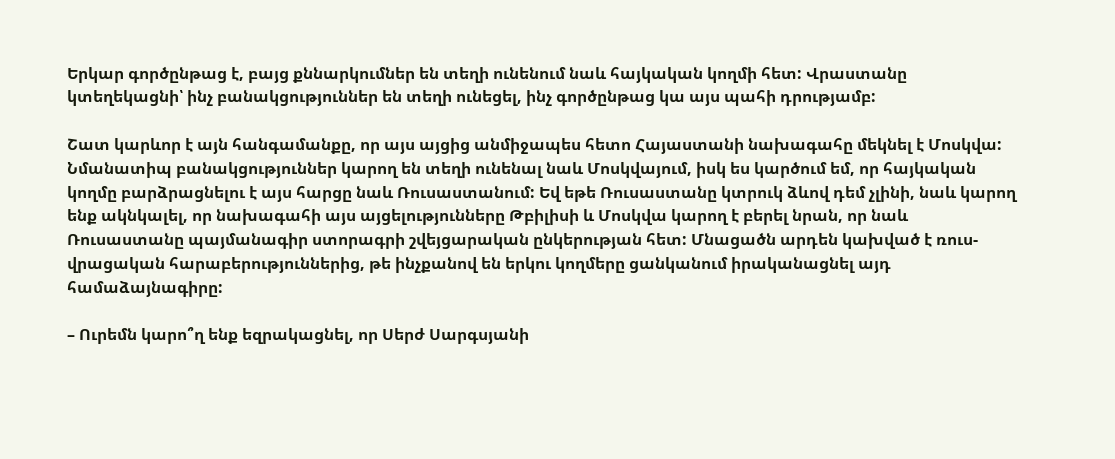Երկար գործընթաց է, բայց քննարկումներ են տեղի ունենում նաև հայկական կողմի հետ: Վրաստանը կտեղեկացնի՝ ինչ բանակցություններ են տեղի ունեցել, ինչ գործընթաց կա այս պահի դրությամբ:

Շատ կարևոր է այն հանգամանքը, որ այս այցից անմիջապես հետո Հայաստանի նախագահը մեկնել է Մոսկվա: Նմանատիպ բանակցություններ կարող են տեղի ունենալ նաև Մոսկվայում, իսկ ես կարծում եմ, որ հայկական կողմը բարձրացնելու է այս հարցը նաև Ռուսաստանում: Եվ եթե Ռուսաստանը կտրուկ ձևով դեմ չլինի, նաև կարող ենք ակնկալել, որ նախագահի այս այցելությունները Թբիլիսի և Մոսկվա կարող է բերել նրան, որ նաև Ռուսաստանը պայմանագիր ստորագրի շվեյցարական ընկերության հետ: Մնացածն արդեն կախված է ռուս-վրացական հարաբերություններից, թե ինչքանով են երկու կողմերը ցանկանում իրականացնել այդ համաձայնագիրը:

– Ուրեմն կարո՞ղ ենք եզրակացնել, որ Սերժ Սարգսյանի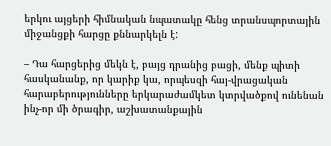երկու այցերի հիմնական նպատակը հենց տրանսպորտային միջանցքի հարցը քննարկելն է:

– Դա հարցերից մեկն է, բայց դրանից բացի, մենք պիտի հասկանանք, որ կարիք կա, որպեսզի հայ-վրացական հարաբերությունները երկարաժամկետ կտրվածքով ունենան ինչ-որ մի ծրագիր, աշխատանքային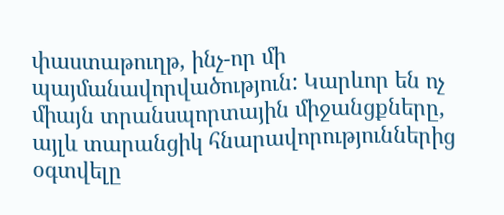փաստաթուղթ, ինչ-որ մի պայմանավորվածություն: Կարևոր են ոչ միայն տրանսպորտային միջանցքները, այլև տարանցիկ հնարավորություններից օգտվելը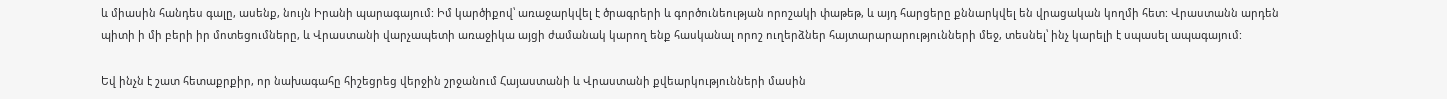և միասին հանդես գալը, ասենք, նույն Իրանի պարագայում: Իմ կարծիքով՝ առաջարկվել է ծրագրերի և գործունեության որոշակի փաթեթ, և այդ հարցերը քննարկվել են վրացական կողմի հետ: Վրաստանն արդեն պիտի ի մի բերի իր մոտեցումները, և Վրաստանի վարչապետի առաջիկա այցի ժամանակ կարող ենք հասկանալ որոշ ուղերձներ հայտարարարությունների մեջ, տեսնել՝ ինչ կարելի է սպասել ապագայում:

Եվ ինչն է շատ հետաքրքիր, որ նախագահը հիշեցրեց վերջին շրջանում Հայաստանի և Վրաստանի քվեարկությունների մասին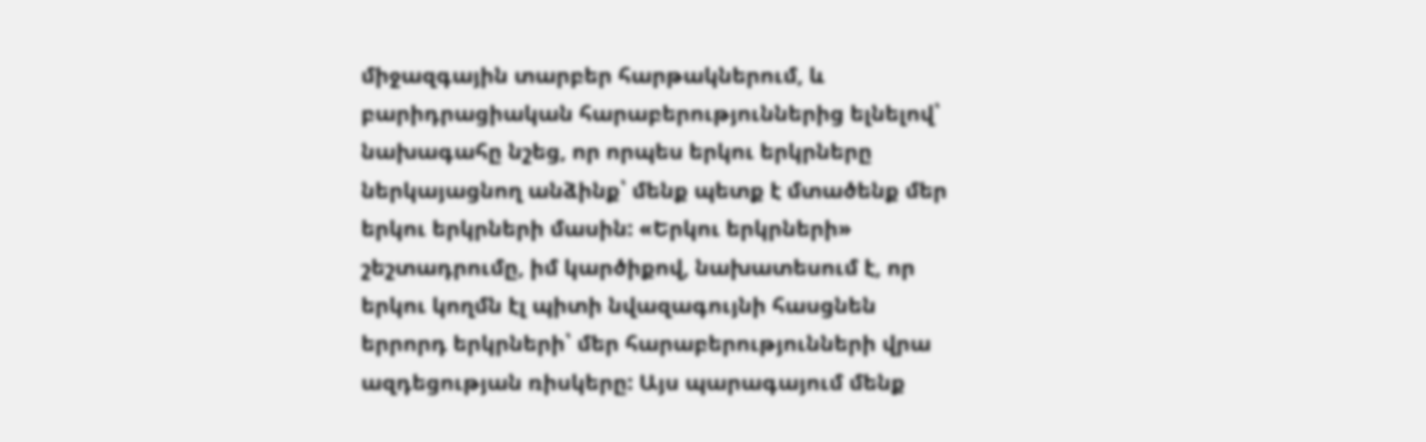միջազգային տարբեր հարթակներում, և բարիդրացիական հարաբերություններից ելնելով՝ նախագահը նշեց, որ որպես երկու երկրները ներկայացնող անձինք՝ մենք պետք է մտածենք մեր երկու երկրների մասին: «Երկու երկրների» շեշտադրումը, իմ կարծիքով, նախատեսում է, որ երկու կողմն էլ պիտի նվազագույնի հասցնեն երրորդ երկրների՝ մեր հարաբերությունների վրա ազդեցության ռիսկերը: Այս պարագայում մենք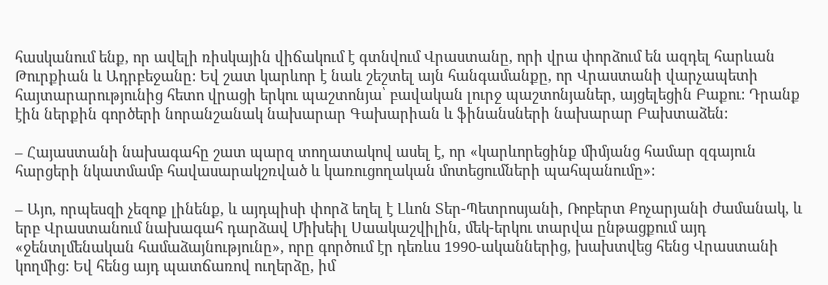հասկանում ենք, որ ավելի ռիսկային վիճակում է գտնվում Վրաստանը, որի վրա փորձում են ազդել հարևան Թուրքիան և Ադրբեջանը: Եվ շատ կարևոր է նաև շեշտել այն հանգամանքը, որ Վրաստանի վարչապետի հայտարարությունից հետո վրացի երկու պաշտոնյա՝ բավական լուրջ պաշտոնյաներ, այցելեցին Բաքու: Դրանք էին ներքին գործերի նորանշանակ նախարար Գախարիան և ֆինանսների նախարար Բախտաձեն:

– Հայաստանի նախագահը շատ պարզ տողատակով ասել է, որ «կարևորեցինք միմյանց համար զգայուն հարցերի նկատմամբ հավասարակշռված և կառուցողական մոտեցումների պահպանումը»:

– Այո, որպեսզի չեզոք լինենք, և այդպիսի փորձ եղել է Լևոն Տեր-Պետրոսյանի, Ռոբերտ Քոչարյանի ժամանակ, և երբ Վրաստանում նախագահ դարձավ Միխեիլ Սաակաշվիլին, մեկ-երկու տարվա ընթացքում այդ «ջենտլմենական համաձայնությունը», որը գործում էր դեռևս 1990-ականներից, խախտվեց հենց Վրաստանի կողմից: Եվ հենց այդ պատճառով ուղերձը, իմ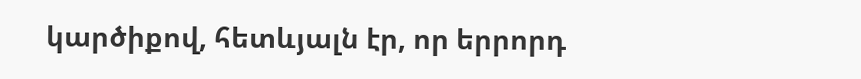կարծիքով, հետևյալն էր, որ երրորդ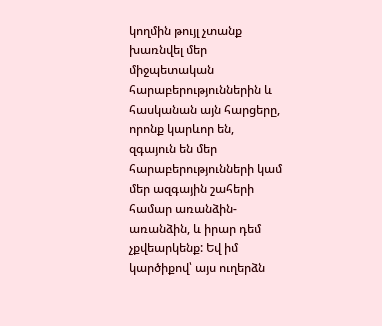կողմին թույլ չտանք խառնվել մեր միջպետական հարաբերություններին և հասկանան այն հարցերը, որոնք կարևոր են, զգայուն են մեր հարաբերությունների կամ մեր ազգային շահերի համար առանձին-առանձին, և իրար դեմ չքվեարկենք: Եվ իմ կարծիքով՝ այս ուղերձն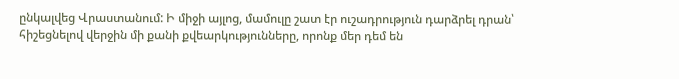ընկալվեց Վրաստանում: Ի միջի այլոց, մամուլը շատ էր ուշադրություն դարձրել դրան՝ հիշեցնելով վերջին մի քանի քվեարկությունները, որոնք մեր դեմ են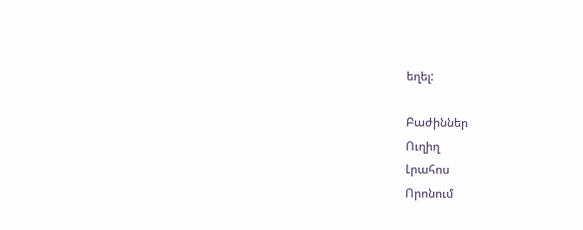եղել:

Բաժիններ
Ուղիղ
Լրահոս
Որոնում